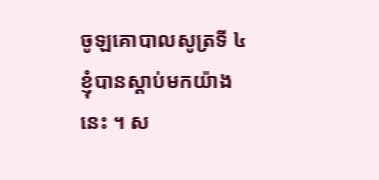ចូឡគោបាលសូត្រទី ៤
ខ្ញុំបានស្តាប់មកយ៉ាងនេះ ។ ស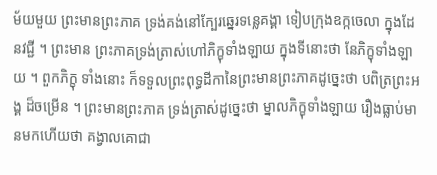ម័យមួយ ព្រះមានព្រះភាគ ទ្រង់គង់នៅក្បែរឆ្នេរទន្លេគង្គា ទៀបក្រុងឧក្កចេលា ក្នុងដែនវជ្ជី ។ ព្រះមាន ព្រះភាគទ្រង់ត្រាស់ហៅភិក្ខុទាំងឡាយ ក្នុងទីនោះថា នែភិក្ខុទាំងឡាយ ។ ពួកភិក្ខុ ទាំងនោះ ក៏ទទួលព្រះពុទ្ធដីកានៃព្រះមានព្រះភាគដូច្នេះថា បពិត្រព្រះអង្គ ដ៏ចម្រើន ។ ព្រះមានព្រះភាគ ទ្រង់ត្រាស់ដូច្នេះថា ម្នាលភិក្ខុទាំងឡាយ រឿងធ្លាប់មានមកហើយថា គង្វាលគោជា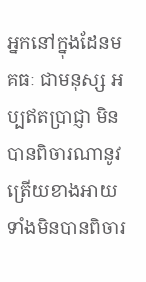អ្នកនៅក្នុងដែនមគធៈ ជាមនុស្ស អប្បឥតប្រាជ្ញា មិនបានពិចារណានូវត្រើយខាងអាយ ទាំងមិនបានពិចារ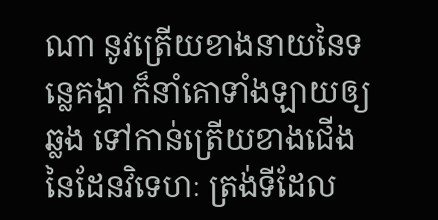ណា នូវត្រើយខាងនាយនៃទន្លេគង្គា ក៏នាំគោទាំងឡាយឲ្យឆ្លង ទៅកាន់ត្រើយខាងជើង នៃដែនវិទេហៈ ត្រង់ទីដែល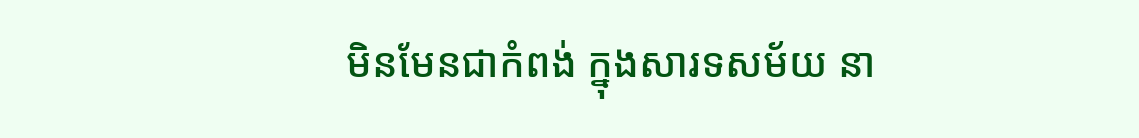មិនមែនជាកំពង់ ក្នុងសារទសម័យ នា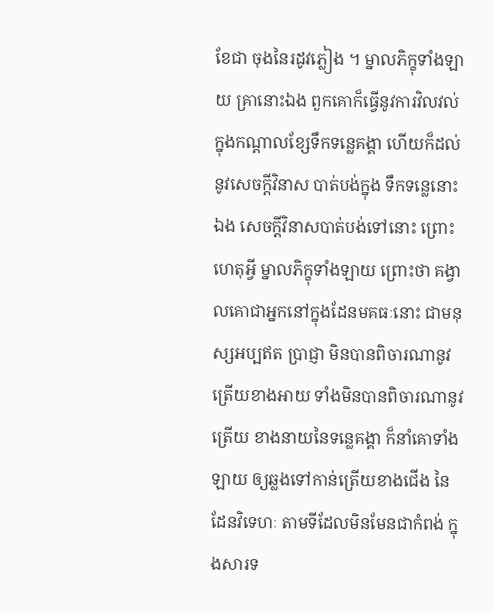ខែជា ចុងនៃរដូវភ្លៀង ។ ម្នាលភិក្ខុទាំងឡាយ គ្រានោះឯង ពួកគោក៏ធ្វើនូវការវិលវល់ ក្នុងកណ្តាលខ្សែទឹកទន្លេគង្គា ហើយក៏ដល់នូវសេចក្តីវិនាស បាត់បង់ក្នុង ទឹកទន្លេនោះឯង សេចក្តីវិនាសបាត់បង់ទៅនោះ ព្រោះហេតុអ្វី ម្នាលភិក្ខុទាំងឡាយ ព្រោះថា គង្វាលគោជាអ្នកនៅក្នុងដែនមគធៈនោះ ជាមនុស្សអប្បឥត ប្រាជ្ញា មិនបានពិចារណានូវត្រើយខាងអាយ ទាំងមិនបានពិចារណានូវត្រើយ ខាងនាយនៃទន្លេគង្គា ក៏នាំគោទាំងឡាយ ឲ្យឆ្លងទៅកាន់ត្រើយខាងជើង នៃ ដែនវិទេហៈ តាមទីដែលមិនមែនជាកំពង់ ក្នុងសារទ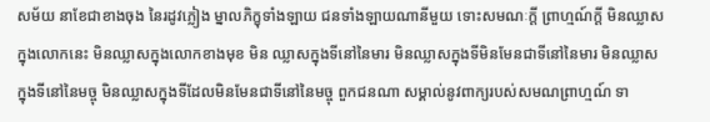សម័យ នាខែជាខាងចុង នៃរដូវភ្លៀង ម្នាលភិក្ខុទាំងឡាយ ជនទាំងឡាយណានីមួយ ទោះសមណៈក្តី ព្រាហ្មណ៍ក្តី មិនឈ្លាសក្នុងលោកនេះ មិនឈ្លាសក្នុងលោកខាងមុខ មិន ឈ្លាសក្នុងទីនៅនៃមារ មិនឈ្លាសក្នុងទីមិនមែនជាទីនៅនៃមារ មិនឈ្លាស ក្នុងទីនៅនៃមច្ចុ មិនឈ្លាសក្នុងទីដែលមិនមែនជាទីនៅនៃមច្ចុ ពួកជនណា សម្គាល់នូវពាក្យរបស់សមណព្រាហ្មណ៍ ទា